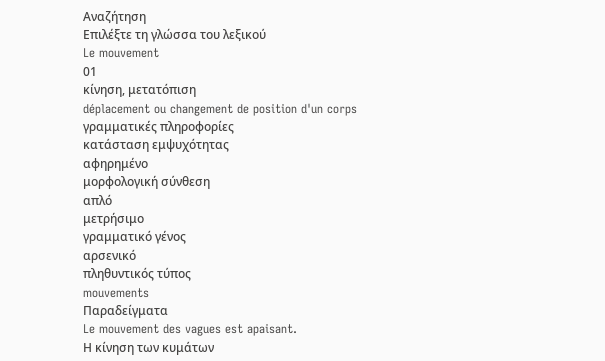Αναζήτηση
Επιλέξτε τη γλώσσα του λεξικού
Le mouvement
01
κίνηση, μετατόπιση
déplacement ou changement de position d'un corps
γραμματικές πληροφορίες
κατάσταση εμψυχότητας
αφηρημένο
μορφολογική σύνθεση
απλό
μετρήσιμο
γραμματικό γένος
αρσενικό
πληθυντικός τύπος
mouvements
Παραδείγματα
Le mouvement des vagues est apaisant.
Η κίνηση των κυμάτων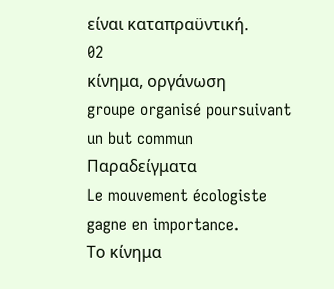είναι καταπραϋντική.
02
κίνημα, οργάνωση
groupe organisé poursuivant un but commun
Παραδείγματα
Le mouvement écologiste gagne en importance.
Το κίνημα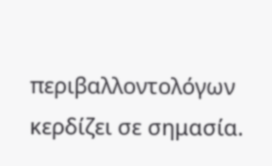περιβαλλοντολόγων κερδίζει σε σημασία.